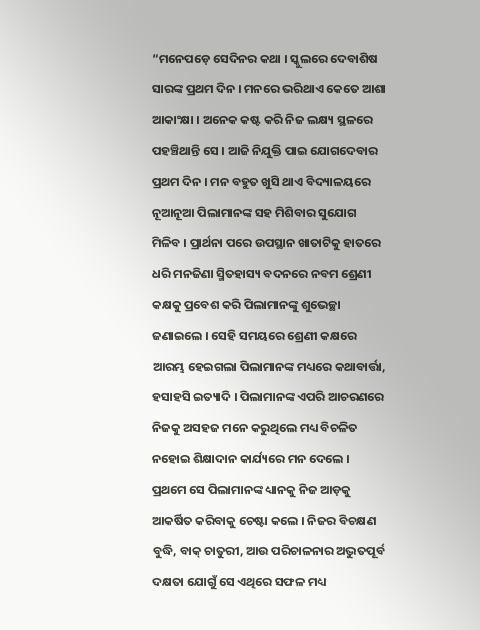“ମନେପଡ଼େ ସେଦିନର କଥା । ସ୍କୁଲରେ ଦେବାଶିଷ ସାରଙ୍କ ପ୍ରଥମ ଦିନ । ମନରେ ଭରିଥାଏ କେତେ ଆଶା ଆକାଂକ୍ଷା । ଅନେକ କଷ୍ଟ କରି ନିଜ ଲକ୍ଷ୍ୟ ସ୍ଥଳରେ ପହଞ୍ଚିଥାନ୍ତି ସେ । ଆଜି ନିଯୁକ୍ତି ପାଇ ଯୋଗଦେବାର ପ୍ରଥମ ଦିନ । ମନ ବହୁତ ଖୁସି ଥାଏ ବିଦ୍ୟାଳୟରେ ନୂଆନୂଆ ପିଲାମାନଙ୍କ ସହ ମିଶିବାର ସୁଯୋଗ ମିଳିବ । ପ୍ରାର୍ଥନା ପରେ ଉପସ୍ଥାନ ଖାତାଟିକୁ ହାତରେ ଧରି ମନଜିଣା ସ୍ମିତହାସ୍ୟ ବଦନରେ ନବମ ଶ୍ରେଣୀ କକ୍ଷକୁ ପ୍ରବେଶ କରି ପିଲାମାନଙ୍କୁ ଶୁଭେଚ୍ଛା ଜଣାଇଲେ । ସେହି ସମୟରେ ଶ୍ରେଣୀ କକ୍ଷରେ ଆରମ୍ଭ ହେଇଗଲା ପିଲାମାନଙ୍କ ମଧ୍ୟରେ କଥାବାର୍ତ୍ତା, ହସାହସି ଇତ୍ୟାଦି । ପିଲାମାନଙ୍କ ଏପରି ଆଚରଣରେ ନିଜକୁ ଅସହଜ ମନେ କରୁଥିଲେ ମଧ୍ୟ ବିଚଳିତ ନହୋଇ ଶିକ୍ଷାଦାନ କାର୍ଯ୍ୟରେ ମନ ଦେଲେ । ପ୍ରଥମେ ସେ ପିଲାମାନଙ୍କ ଧ୍ୟାନକୁ ନିଜ ଆଡ଼କୁ ଆକର୍ଷିତ କରିବାକୁ ଚେଷ୍ଟା କଲେ । ନିଜର ବିଚକ୍ଷଣ ବୁଦ୍ଧି, ବାକ୍ ଚାତୁରୀ, ଆଉ ପରିଚାଳନାର ଅଦ୍ଭୁତପୂର୍ବ ଦକ୍ଷତା ଯୋଗୁଁ ସେ ଏଥିରେ ସଫଳ ମଧ୍ୟ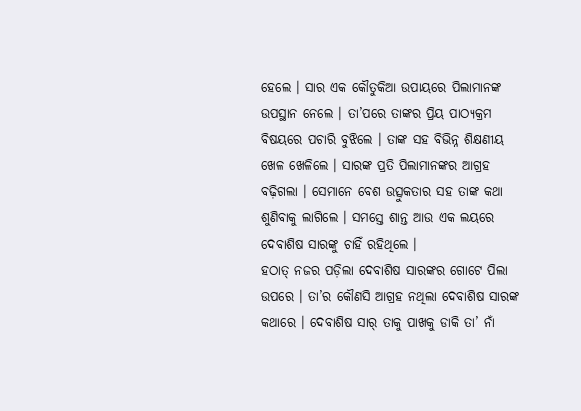ହେଲେ । ସାର ଏକ କୌତୁକିଆ ଉପାୟରେ ପିଲାମାନଙ୍କ ଉପସ୍ଥାନ ନେଲେ । ତା’ପରେ ତାଙ୍କର ପ୍ରିୟ ପାଠ୍ୟକ୍ରମ ବିଷୟରେ ପଚାରି ବୁଝିଲେ । ତାଙ୍କ ସହ ବିଭିନ୍ନ ଶିକ୍ଷଣୀୟ ଖେଳ ଖେଳିଲେ । ସାରଙ୍କ ପ୍ରତି ପିଲାମାନଙ୍କର ଆଗ୍ରହ ବଢ଼ିଗଲା । ସେମାନେ ବେଶ ଉତ୍ସୁକତାର ସହ ତାଙ୍କ କଥା ଶୁଣିବାକୁ ଲାଗିଲେ । ସମସ୍ତେ ଶାନ୍ତ ଆଉ ଏକ ଲୟରେ ଦେବାଶିଷ ସାରଙ୍କୁ ଚାହିଁ ରହିଥିଲେ ।
ହଠାତ୍ ନଜର ପଡ଼ିଲା ଦେବାଶିଷ ସାରଙ୍କର ଗୋଟେ ପିଲା ଉପରେ । ତା’ର କୌଣସି ଆଗ୍ରହ ନଥିଲା ଦେବାଶିଷ ସାରଙ୍କ କଥାରେ । ଦେବାଶିଷ ସାର୍ ତାକୁ ପାଖକୁ ଡାକି ତା’ ନାଁ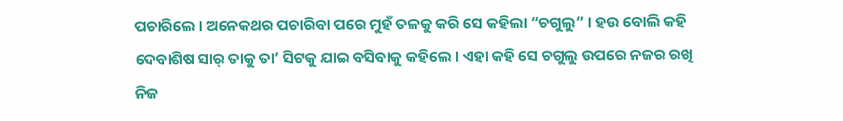ପଚାରିଲେ । ଅନେକଥର ପଚାରିବା ପରେ ମୁହଁ ତଳକୁ କରି ସେ କହିଲା “ଚଗୁଲୁ” । ହଉ ବୋଲି କହି ଦେବାଶିଷ ସାର୍ ତାକୁ ତା’ ସିଟକୁ ଯାଇ ବସିବାକୁ କହିଲେ । ଏହା କହି ସେ ଚଗୁଲୁ ଉପରେ ନଜର ରଖି ନିଜ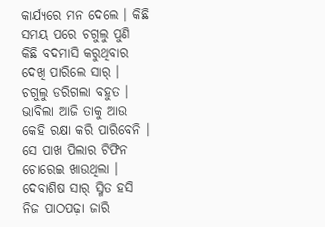କାର୍ଯ୍ୟରେ ମନ ଦେଲେ । କିଛି ସମୟ ପରେ ଚଗୁଲୁ ପୁଣି କିଛି ବଦମାସି କରୁଥିବାର ଦେଖି ପାରିଲେ ସାର୍ । ଚଗୁଲୁ ଡରିଗଲା ବହୁତ । ଭାବିଲା ଆଜି ତାକୁ ଆଉ କେହି ରକ୍ଷା କରି ପାରିବେନି । ସେ ପାଖ ପିଲାର ଟିଫିନ ଚୋରେଇ ଖାଉଥିଲା । ଦେବାଶିଷ ସାର୍ ସ୍ମିତ ହସି ନିଜ ପାଠପଢ଼ା ଜାରି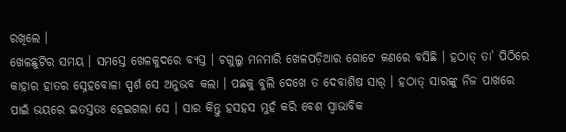ରଖିଲେ ।
ଖେଳଛୁଟିର ସମୟ । ସମସ୍ତେ ଖେଳକୁଦରେ ବ୍ୟସ୍ତ । ଚଗୁଲୁ ମନମାରି ଖେଳପଡ଼ିଆର ଗୋଟେ କଣରେ ବସିଛି । ହଠାତ୍ ତା’ ପିଠିରେ କାହାର ହାତର ସ୍ନେହବୋଳା ସ୍ପର୍ଶ ସେ ଅନୁଭବ କଲା । ପଛକୁ ବୁଲି ଦେଖେ ତ ଦେବାଶିଷ ସାର୍ । ହଠାତ୍ ସାରଙ୍କୁ ନିଜ ପାଖରେ ପାଇଁ ଭୟରେ ଇତସ୍ତତଃ ହେଇଗଲା ସେ । ସାର କିନ୍ତୁ ହସହସ ମୁହଁ କରି ବେଶ ସ୍ୱାଭାବିକ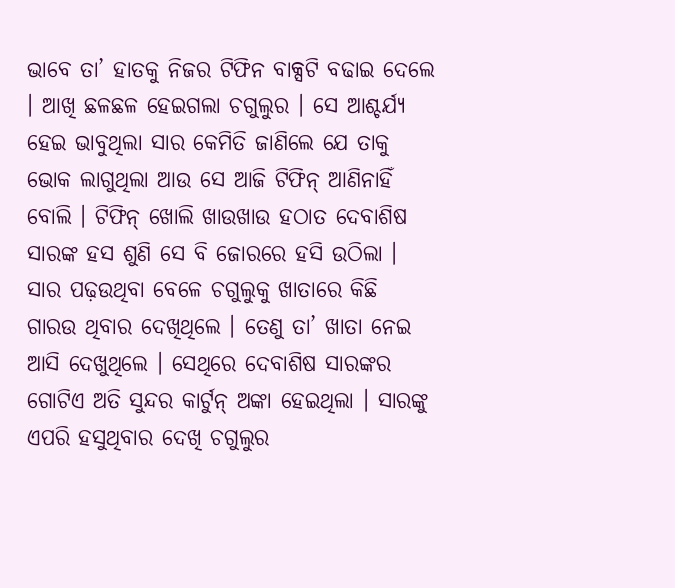ଭାବେ ତା’ ହାତକୁ ନିଜର ଟିଫିନ ବାକ୍ସଟି ବଢାଇ ଦେଲେ । ଆଖି ଛଳଛଳ ହେଇଗଲା ଚଗୁଲୁର । ସେ ଆଶ୍ଚର୍ଯ୍ୟ ହେଇ ଭାବୁଥିଲା ସାର କେମିତି ଜାଣିଲେ ଯେ ତାକୁ ଭୋକ ଲାଗୁଥିଲା ଆଉ ସେ ଆଜି ଟିଫିନ୍ ଆଣିନାହିଁ ବୋଲି । ଟିଫିନ୍ ଖୋଲି ଖାଉଖାଉ ହଠାତ ଦେବାଶିଷ ସାରଙ୍କ ହସ ଶୁଣି ସେ ବି ଜୋରରେ ହସି ଉଠିଲା । ସାର ପଢ଼ଉଥିବା ବେଳେ ଚଗୁଲୁକୁ ଖାତାରେ କିଛି ଗାରଉ ଥିବାର ଦେଖିଥିଲେ । ତେଣୁ ତା’ ଖାତା ନେଇ ଆସି ଦେଖୁଥିଲେ । ସେଥିରେ ଦେବାଶିଷ ସାରଙ୍କର ଗୋଟିଏ ଅତି ସୁନ୍ଦର କାର୍ଟୁନ୍ ଅଙ୍କା ହେଇଥିଲା । ସାରଙ୍କୁ ଏପରି ହସୁଥିବାର ଦେଖି ଚଗୁଲୁର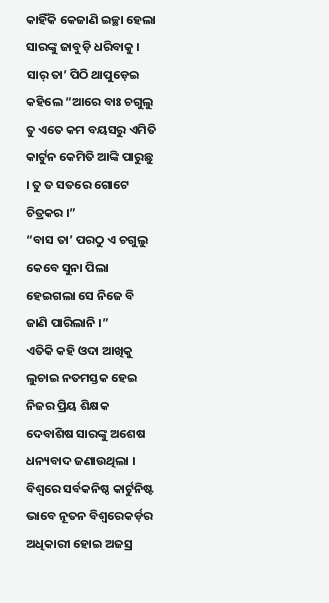କାହିଁକି କେଜାଣି ଇଚ୍ଛା ହେଲା ସାରଙ୍କୁ ଜାବୁଡ଼ି ଧରିବାକୁ । ସାର୍ ତା’ ପିଠି ଥାପୁଡ଼େଇ କହିଲେ “ଆରେ ବାଃ ଚଗୁଲୁ ତୁ ଏତେ କମ ବୟସରୁ ଏମିତି କାର୍ଟୁନ କେମିତି ଆଙ୍କି ପାରୁଛୁ । ତୁ ତ ସତରେ ଗୋଟେ ଚିତ୍ରକର ।”
“ବାସ ତା’ ପରଠୁ ଏ ଚଗୁଲୁ କେବେ ସୁନା ପିଲା ହେଇଗଲା ସେ ନିଜେ ବି ଜାଣି ପାରିଲାନି ।”
ଏତିକି କହି ଓଦା ଆଖିକୁ ଲୁଚାଇ ନତମସ୍ତକ ହେଇ ନିଜର ପ୍ରିୟ ଶିକ୍ଷକ ଦେବାଶିଷ ସାରଙ୍କୁ ଅଶେଷ ଧନ୍ୟବାଦ ଜଣାଉଥିଲା ।
ବିଶ୍ଵରେ ସର୍ବକନିଷ୍ଠ କାର୍ଟୁନିଷ୍ଟ ଭାବେ ନୂତନ ବିଶ୍ୱରେକର୍ଡ଼ର ଅଧିକାରୀ ହୋଇ ଅଜସ୍ର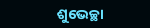ଶୁଭେଚ୍ଛା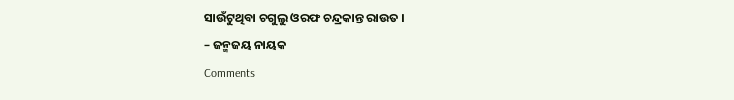ସାଉଁଟୁଥିବା ଚଗୁଲୁ ଓରଫ ଚନ୍ଦ୍ରକାନ୍ତ ରାଉତ ।
– ଜନ୍ମଜୟ ନାୟକ
Comments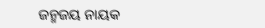ଜନ୍ମଜୟ ନାୟକ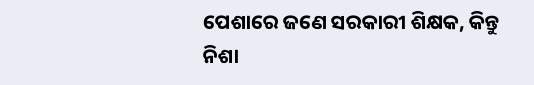ପେଶାରେ ଜଣେ ସରକାରୀ ଶିକ୍ଷକ, କିନ୍ତୁ ନିଶା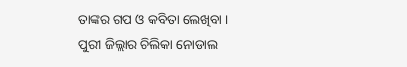ତାଙ୍କର ଗପ ଓ କବିତା ଲେଖିବା । ପୁରୀ ଜିଲ୍ଲାର ଚିଲିକା ନୋଡାଲ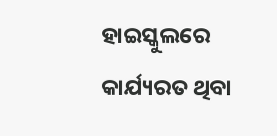ହାଇସ୍କୁଲରେ କାର୍ଯ୍ୟରତ ଥିବା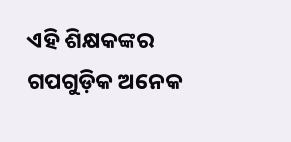ଏହି ଶିକ୍ଷକଙ୍କର ଗପଗୁଡ଼ିକ ଅନେକ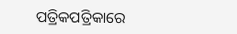ପତ୍ରିକପତ୍ରିକାରେ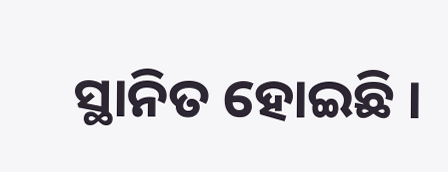ସ୍ଥାନିତ ହୋଇଛି ।